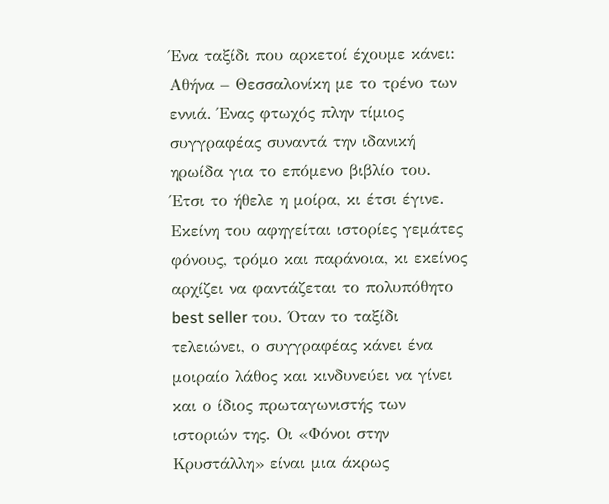Ένα ταξίδι που αρκετοί έχουμε κάνει: Αθήνα – Θεσσαλονίκη με το τρένο των εννιά. Ένας φτωχός πλην τίμιος συγγραφέας συναντά την ιδανική ηρωίδα για το επόμενο βιβλίο του. Έτσι το ήθελε η μοίρα, κι έτσι έγινε. Εκείνη του αφηγείται ιστορίες γεμάτες φόνους, τρόμο και παράνοια, κι εκείνος αρχίζει να φαντάζεται το πολυπόθητο best seller του. Όταν το ταξίδι τελειώνει, ο συγγραφέας κάνει ένα μοιραίο λάθος και κινδυνεύει να γίνει και ο ίδιος πρωταγωνιστής των ιστοριών της. Οι «Φόνοι στην Κρυστάλλη» είναι μια άκρως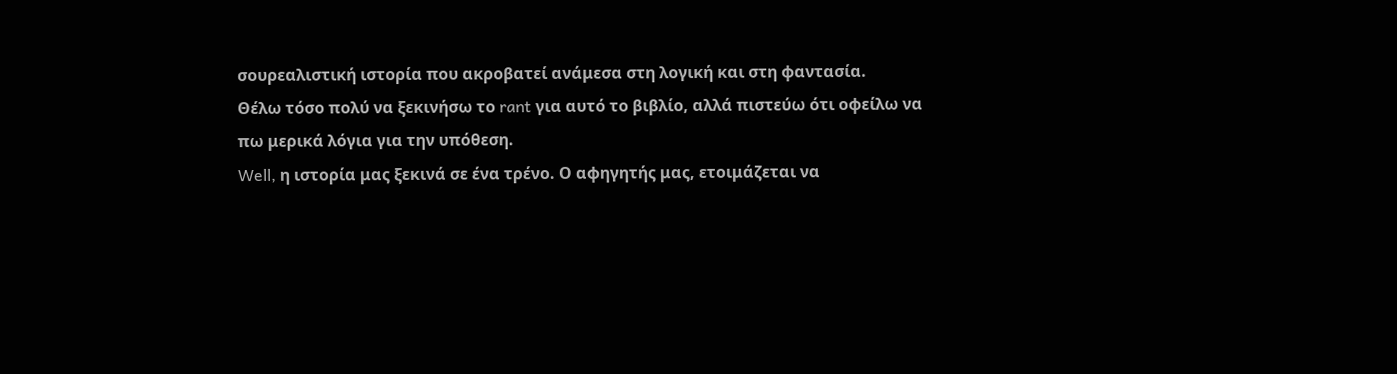σουρεαλιστική ιστορία που ακροβατεί ανάμεσα στη λογική και στη φαντασία.
Θέλω τόσο πολύ να ξεκινήσω το rant για αυτό το βιβλίο, αλλά πιστεύω ότι οφείλω να πω μερικά λόγια για την υπόθεση.
Well, η ιστορία μας ξεκινά σε ένα τρένο. Ο αφηγητής μας, ετοιμάζεται να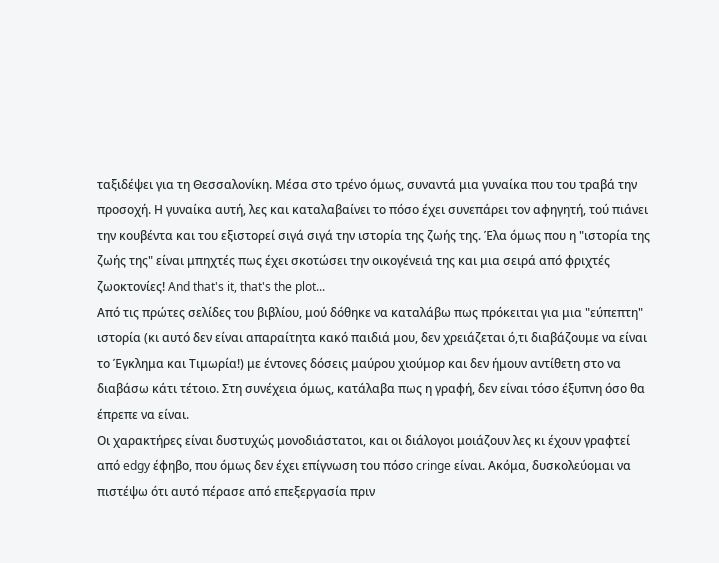ταξιδέψει για τη Θεσσαλονίκη. Μέσα στο τρένο όμως, συναντά μια γυναίκα που του τραβά την προσοχή. Η γυναίκα αυτή, λες και καταλαβαίνει το πόσο έχει συνεπάρει τον αφηγητή, τού πιάνει την κουβέντα και του εξιστορεί σιγά σιγά την ιστορία της ζωής της. Έλα όμως που η "ιστορία της ζωής της" είναι μπηχτές πως έχει σκοτώσει την οικογένειά της και μια σειρά από φριχτές ζωοκτονίες! And that's it, that's the plot...
Από τις πρώτες σελίδες του βιβλίου, μού δόθηκε να καταλάβω πως πρόκειται για μια "εύπεπτη" ιστορία (κι αυτό δεν είναι απαραίτητα κακό παιδιά μου, δεν χρειάζεται ό,τι διαβάζουμε να είναι το Έγκλημα και Τιμωρία!) με έντονες δόσεις μαύρου χιούμορ και δεν ήμουν αντίθετη στο να διαβάσω κάτι τέτοιο. Στη συνέχεια όμως, κατάλαβα πως η γραφή, δεν είναι τόσο έξυπνη όσο θα έπρεπε να είναι.
Οι χαρακτήρες είναι δυστυχώς μονοδιάστατοι, και οι διάλογοι μοιάζουν λες κι έχουν γραφτεί από edgy έφηβο, που όμως δεν έχει επίγνωση του πόσο cringe είναι. Ακόμα, δυσκολεύομαι να πιστέψω ότι αυτό πέρασε από επεξεργασία πριν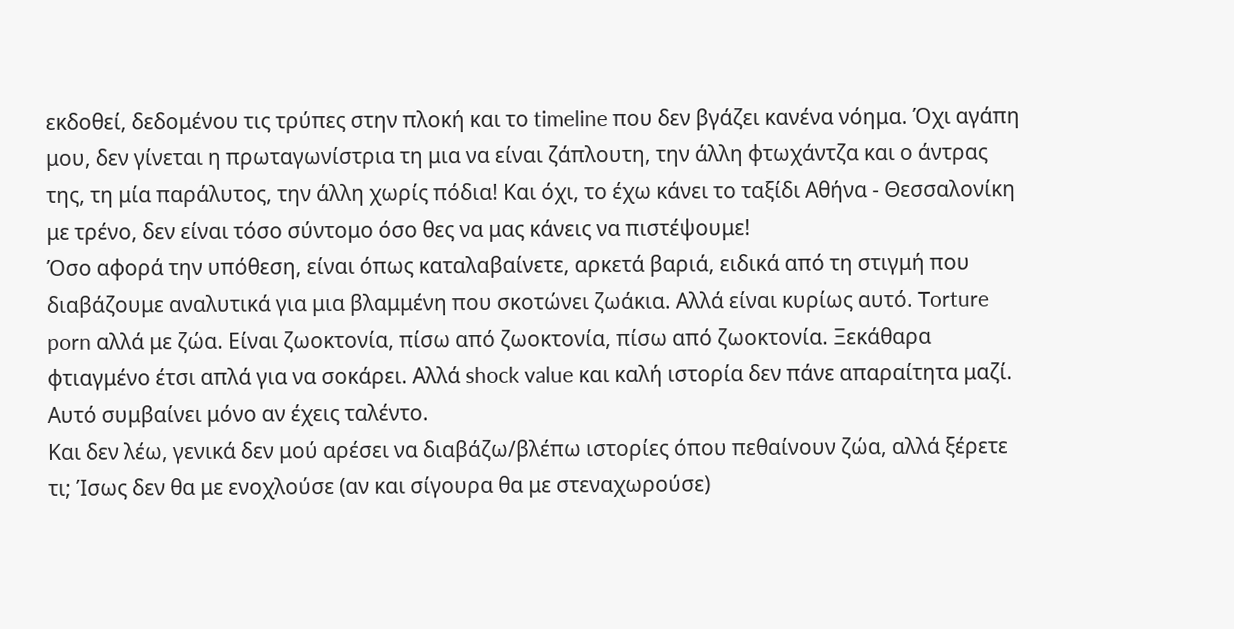εκδοθεί, δεδομένου τις τρύπες στην πλοκή και το timeline που δεν βγάζει κανένα νόημα. Όχι αγάπη μου, δεν γίνεται η πρωταγωνίστρια τη μια να είναι ζάπλουτη, την άλλη φτωχάντζα και ο άντρας της, τη μία παράλυτος, την άλλη χωρίς πόδια! Και όχι, το έχω κάνει το ταξίδι Αθήνα - Θεσσαλονίκη με τρένο, δεν είναι τόσο σύντομο όσο θες να μας κάνεις να πιστέψουμε!
Όσο αφορά την υπόθεση, είναι όπως καταλαβαίνετε, αρκετά βαριά, ειδικά από τη στιγμή που διαβάζουμε αναλυτικά για μια βλαμμένη που σκοτώνει ζωάκια. Αλλά είναι κυρίως αυτό. Torture porn αλλά με ζώα. Είναι ζωοκτονία, πίσω από ζωοκτονία, πίσω από ζωοκτονία. Ξεκάθαρα φτιαγμένο έτσι απλά για να σοκάρει. Αλλά shock value και καλή ιστορία δεν πάνε απαραίτητα μαζί. Αυτό συμβαίνει μόνο αν έχεις ταλέντο.
Και δεν λέω, γενικά δεν μού αρέσει να διαβάζω/βλέπω ιστορίες όπου πεθαίνουν ζώα, αλλά ξέρετε τι; Ίσως δεν θα με ενοχλούσε (αν και σίγουρα θα με στεναχωρούσε)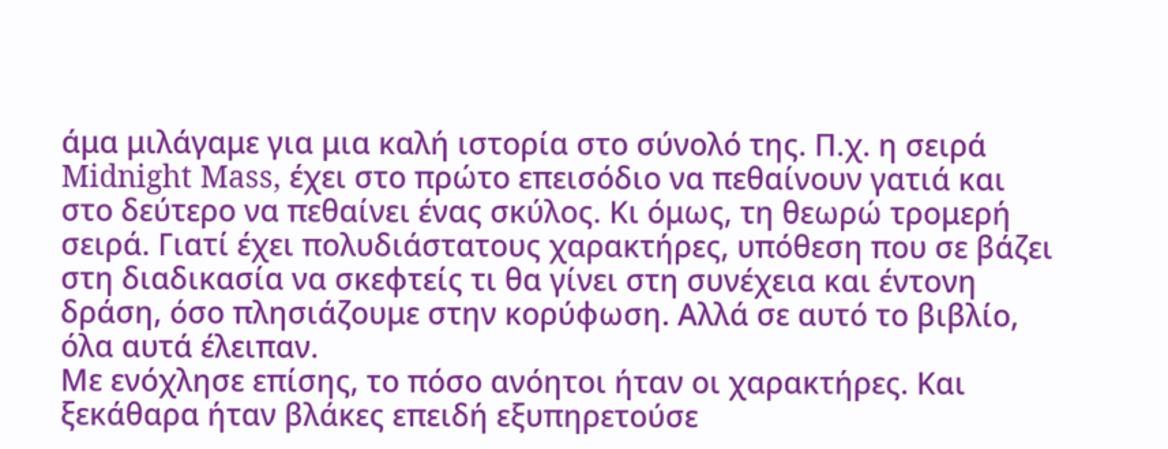άμα μιλάγαμε για μια καλή ιστορία στο σύνολό της. Π.χ. η σειρά Midnight Mass, έχει στο πρώτο επεισόδιο να πεθαίνουν γατιά και στο δεύτερο να πεθαίνει ένας σκύλος. Κι όμως, τη θεωρώ τρομερή σειρά. Γιατί έχει πολυδιάστατους χαρακτήρες, υπόθεση που σε βάζει στη διαδικασία να σκεφτείς τι θα γίνει στη συνέχεια και έντονη δράση, όσο πλησιάζουμε στην κορύφωση. Αλλά σε αυτό το βιβλίο, όλα αυτά έλειπαν.
Με ενόχλησε επίσης, το πόσο ανόητοι ήταν οι χαρακτήρες. Και ξεκάθαρα ήταν βλάκες επειδή εξυπηρετούσε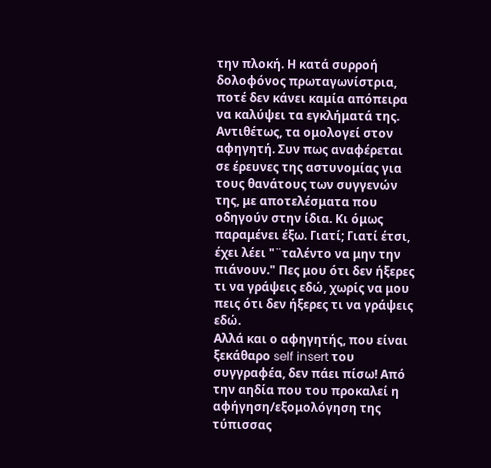την πλοκή. Η κατά συρροή δολοφόνος πρωταγωνίστρια, ποτέ δεν κάνει καμία απόπειρα να καλύψει τα εγκλήματά της. Αντιθέτως, τα ομολογεί στον αφηγητή. Συν πως αναφέρεται σε έρευνες της αστυνομίας για τους θανάτους των συγγενών της, με αποτελέσματα που οδηγούν στην ίδια. Κι όμως παραμένει έξω. Γιατί; Γιατί έτσι, έχει λέει "¨ταλέντο να μην την πιάνουν." Πες μου ότι δεν ήξερες τι να γράψεις εδώ, χωρίς να μου πεις ότι δεν ήξερες τι να γράψεις εδώ.
Αλλά και ο αφηγητής, που είναι ξεκάθαρο self insert του συγγραφέα, δεν πάει πίσω! Από την αηδία που του προκαλεί η αφήγηση/εξομολόγηση της τύπισσας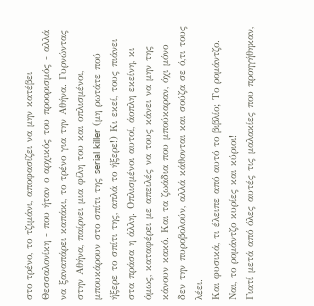στο τρένο, το τζιμάνι, αποφασίζει να μην κατέβει Θεσσαλονίκη - που ήταν ο αρχικός του προορισμός - αλλά να ξαναπάρει καπάκι, το τρένο για την Αθήνα. Γυρνώντας στην Αθήνα, παίρνει μια φίλη του και οπλισμένοι, μπουκάρουν στο σπίτι της serial killer (μη ρωτάτε πού ήξερε το σπίτι της, απλά το ήξερε!) Κι εκεί, τους πιάνει στα πράσα η άλλη. Οπλισμένοι αυτοί, άοπλη εκείνη, κι όμως, καταφέρει με απειλές να τους κάνει να μην της κάνουν κακό. Και τα ζωάδια που μπούκαραν, όχι μόνο δεν την πυροβολούν, αλλά κάθονται και σούζα σε ό,τι τους λέει.
Και φυσικά, τι έλειπε από αυτό το βιβλίο; Το ρομάντζο. Ναι, το ρομάντζο κυρίες και κύριοι!
Γιατί μετά από όλες αυτές τις μαλακίες που προηγήθηκαν,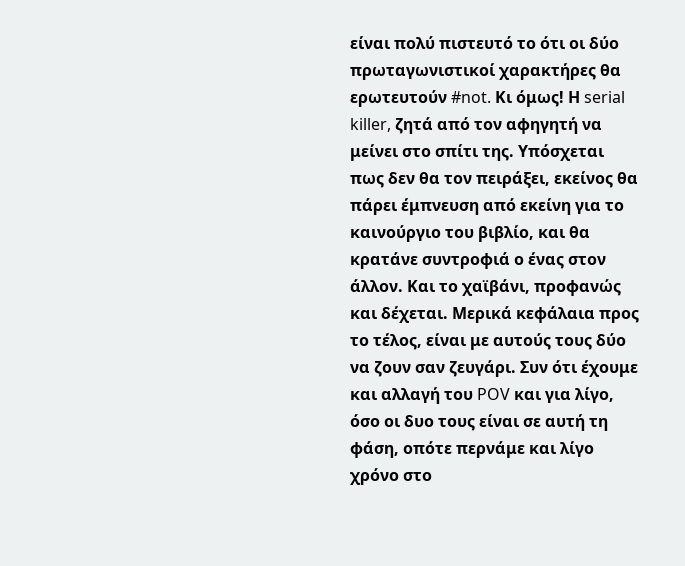είναι πολύ πιστευτό το ότι οι δύο πρωταγωνιστικοί χαρακτήρες θα ερωτευτούν #not. Κι όμως! Η serial killer, ζητά από τον αφηγητή να μείνει στο σπίτι της. Υπόσχεται πως δεν θα τον πειράξει, εκείνος θα πάρει έμπνευση από εκείνη για το καινούργιο του βιβλίο, και θα κρατάνε συντροφιά ο ένας στον άλλον. Και το χαϊβάνι, προφανώς και δέχεται. Μερικά κεφάλαια προς το τέλος, είναι με αυτούς τους δύο να ζουν σαν ζευγάρι. Συν ότι έχουμε και αλλαγή του POV και για λίγο, όσο οι δυο τους είναι σε αυτή τη φάση, οπότε περνάμε και λίγο χρόνο στο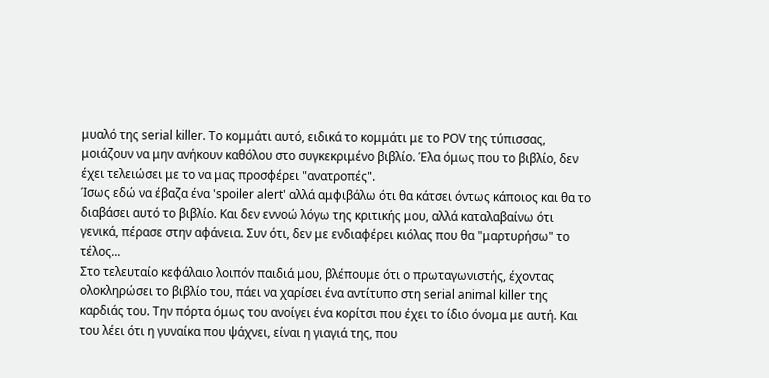μυαλό της serial killer. Το κομμάτι αυτό, ειδικά το κομμάτι με το POV της τύπισσας, μοιάζουν να μην ανήκουν καθόλου στο συγκεκριμένο βιβλίο. Έλα όμως που το βιβλίο, δεν έχει τελειώσει με το να μας προσφέρει "ανατροπές".
Ίσως εδώ να έβαζα ένα 'spoiler alert' αλλά αμφιβάλω ότι θα κάτσει όντως κάποιος και θα το διαβάσει αυτό το βιβλίο. Και δεν εννοώ λόγω της κριτικής μου, αλλά καταλαβαίνω ότι γενικά, πέρασε στην αφάνεια. Συν ότι, δεν με ενδιαφέρει κιόλας που θα "μαρτυρήσω" το τέλος...
Στο τελευταίο κεφάλαιο λοιπόν παιδιά μου, βλέπουμε ότι ο πρωταγωνιστής, έχοντας ολοκληρώσει το βιβλίο του, πάει να χαρίσει ένα αντίτυπο στη serial animal killer της καρδιάς του. Την πόρτα όμως του ανοίγει ένα κορίτσι που έχει το ίδιο όνομα με αυτή. Και του λέει ότι η γυναίκα που ψάχνει, είναι η γιαγιά της, που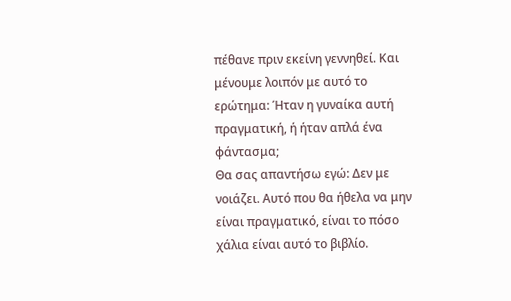πέθανε πριν εκείνη γεννηθεί. Και μένουμε λοιπόν με αυτό το ερώτημα: Ήταν η γυναίκα αυτή πραγματική, ή ήταν απλά ένα φάντασμα;
Θα σας απαντήσω εγώ: Δεν με νοιάζει. Αυτό που θα ήθελα να μην είναι πραγματικό, είναι το πόσο χάλια είναι αυτό το βιβλίο.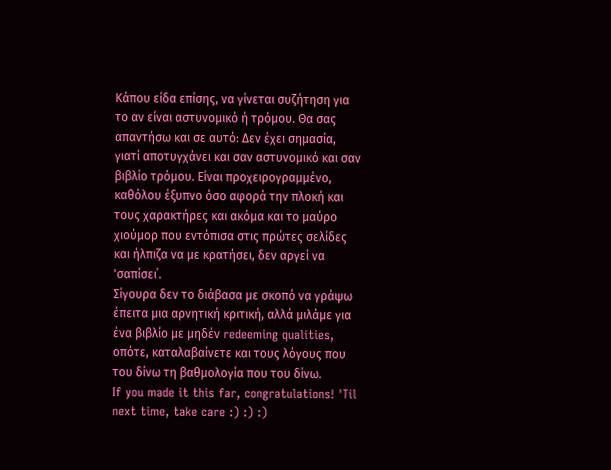Κάπου είδα επίσης, να γίνεται συζήτηση για το αν είναι αστυνομικό ή τρόμου. Θα σας απαντήσω και σε αυτό: Δεν έχει σημασία, γιατί αποτυγχάνει και σαν αστυνομικό και σαν βιβλίο τρόμου. Είναι προχειρογραμμένο, καθόλου έξυπνο όσο αφορά την πλοκή και τους χαρακτήρες και ακόμα και το μαύρο χιούμορ που εντόπισα στις πρώτες σελίδες και ήλπιζα να με κρατήσει, δεν αργεί να 'σαπίσει΄.
Σίγουρα δεν το διάβασα με σκοπό να γράψω έπειτα μια αρνητική κριτική, αλλά μιλάμε για ένα βιβλίο με μηδέν redeeming qualities, οπότε, καταλαβαίνετε και τους λόγους που του δίνω τη βαθμολογία που του δίνω.
If you made it this far, congratulations! 'Til next time, take care :) :) :)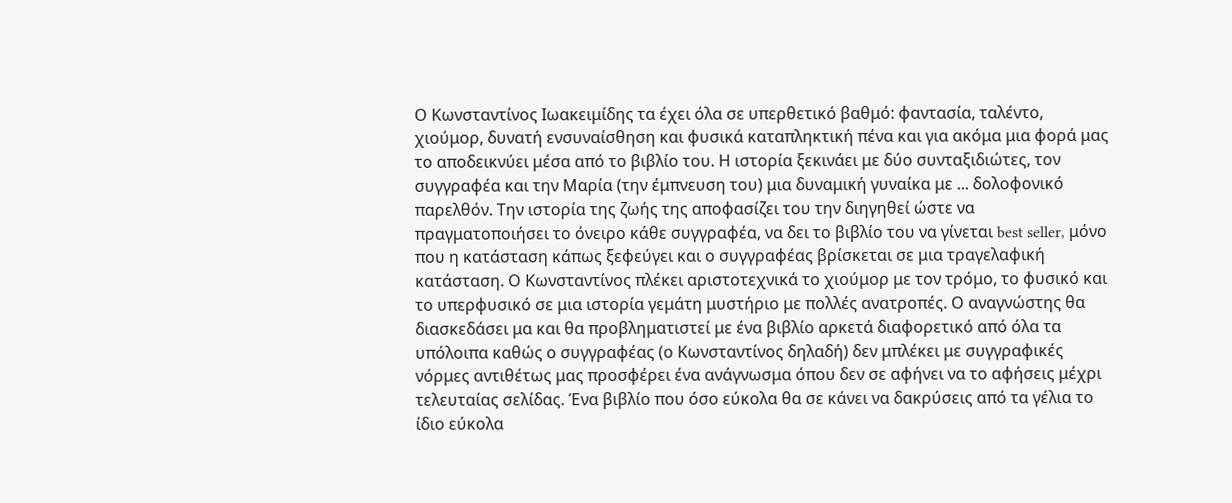Ο Κωνσταντίνος Ιωακειμίδης τα έχει όλα σε υπερθετικό βαθμό: φαντασία, ταλέντο, χιούμορ, δυνατή ενσυναίσθηση και φυσικά καταπληκτική πένα και για ακόμα μια φορά μας το αποδεικνύει μέσα από το βιβλίο του. Η ιστορία ξεκινάει με δύο συνταξιδιώτες, τον συγγραφέα και την Μαρία (την έμπνευση του) μια δυναμική γυναίκα με ... δολοφονικό παρελθόν. Την ιστορία της ζωής της αποφασίζει του την διηγηθεί ώστε να πραγματοποιήσει το όνειρο κάθε συγγραφέα, να δει το βιβλίο του να γίνεται best seller, μόνο που η κατάσταση κάπως ξεφεύγει και ο συγγραφέας βρίσκεται σε μια τραγελαφική κατάσταση. Ο Κωνσταντίνος πλέκει αριστοτεχνικά το χιούμορ με τον τρόμο, το φυσικό και το υπερφυσικό σε μια ιστορία γεμάτη μυστήριο με πολλές ανατροπές. Ο αναγνώστης θα διασκεδάσει μα και θα προβληματιστεί με ένα βιβλίο αρκετά διαφορετικό από όλα τα υπόλοιπα καθώς ο συγγραφέας (ο Κωνσταντίνος δηλαδή) δεν μπλέκει με συγγραφικές νόρμες αντιθέτως μας προσφέρει ένα ανάγνωσμα όπου δεν σε αφήνει να το αφήσεις μέχρι τελευταίας σελίδας. Ένα βιβλίο που όσο εύκολα θα σε κάνει να δακρύσεις από τα γέλια το ίδιο εύκολα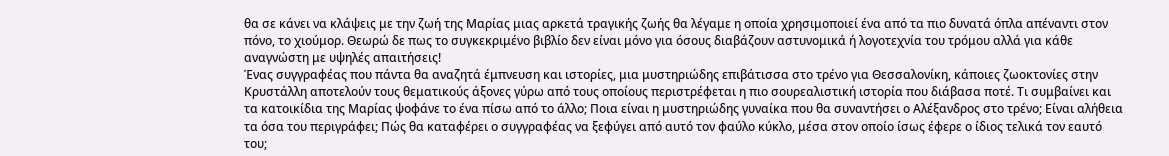θα σε κάνει να κλάψεις με την ζωή της Μαρίας μιας αρκετά τραγικής ζωής θα λέγαμε η οποία χρησιμοποιεί ένα από τα πιο δυνατά όπλα απέναντι στον πόνο, το χιούμορ. Θεωρώ δε πως το συγκεκριμένο βιβλίο δεν είναι μόνο για όσους διαβάζουν αστυνομικά ή λογοτεχνία του τρόμου αλλά για κάθε αναγνώστη με υψηλές απαιτήσεις!
Ένας συγγραφέας που πάντα θα αναζητά έμπνευση και ιστορίες, μια μυστηριώδης επιβάτισσα στο τρένο για Θεσσαλονίκη, κάποιες ζωοκτονίες στην Κρυστάλλη αποτελούν τους θεματικούς άξονες γύρω από τους οποίους περιστρέφεται η πιο σουρεαλιστική ιστορία που διάβασα ποτέ. Τι συμβαίνει και τα κατοικίδια της Μαρίας ψοφάνε το ένα πίσω από το άλλο; Ποια είναι η μυστηριώδης γυναίκα που θα συναντήσει ο Αλέξανδρος στο τρένο; Είναι αλήθεια τα όσα του περιγράφει; Πώς θα καταφέρει ο συγγραφέας να ξεφύγει από αυτό τον φαύλο κύκλο, μέσα στον οποίο ίσως έφερε ο ίδιος τελικά τον εαυτό του;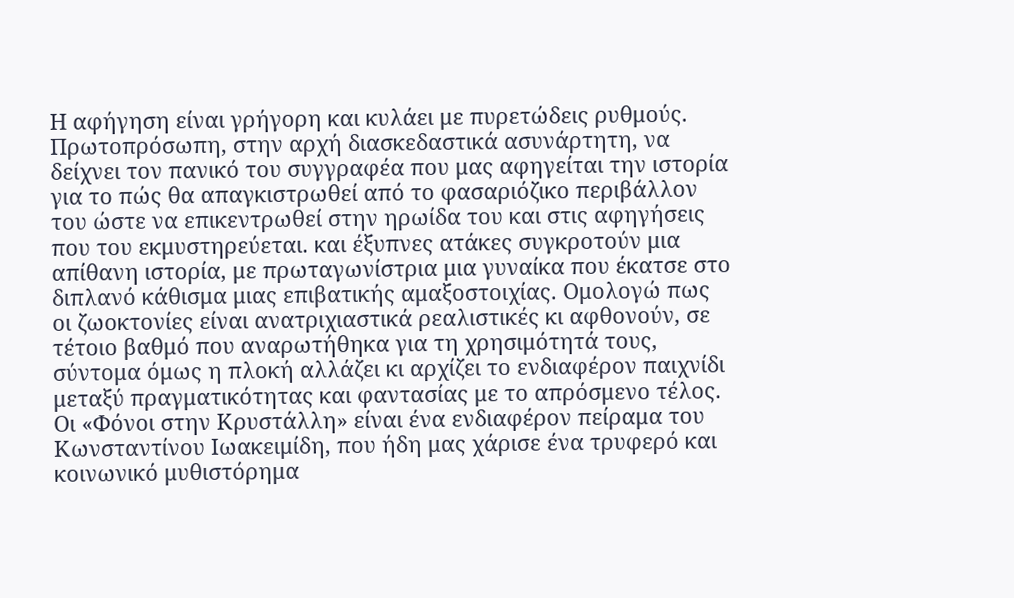Η αφήγηση είναι γρήγορη και κυλάει με πυρετώδεις ρυθμούς. Πρωτοπρόσωπη, στην αρχή διασκεδαστικά ασυνάρτητη, να δείχνει τον πανικό του συγγραφέα που μας αφηγείται την ιστορία για το πώς θα απαγκιστρωθεί από το φασαριόζικο περιβάλλον του ώστε να επικεντρωθεί στην ηρωίδα του και στις αφηγήσεις που του εκμυστηρεύεται. και έξυπνες ατάκες συγκροτούν μια απίθανη ιστορία, με πρωταγωνίστρια μια γυναίκα που έκατσε στο διπλανό κάθισμα μιας επιβατικής αμαξοστοιχίας. Ομολογώ πως οι ζωοκτονίες είναι ανατριχιαστικά ρεαλιστικές κι αφθονούν, σε τέτοιο βαθμό που αναρωτήθηκα για τη χρησιμότητά τους, σύντομα όμως η πλοκή αλλάζει κι αρχίζει το ενδιαφέρον παιχνίδι μεταξύ πραγματικότητας και φαντασίας με το απρόσμενο τέλος.
Οι «Φόνοι στην Κρυστάλλη» είναι ένα ενδιαφέρον πείραμα του Κωνσταντίνου Ιωακειμίδη, που ήδη μας χάρισε ένα τρυφερό και κοινωνικό μυθιστόρημα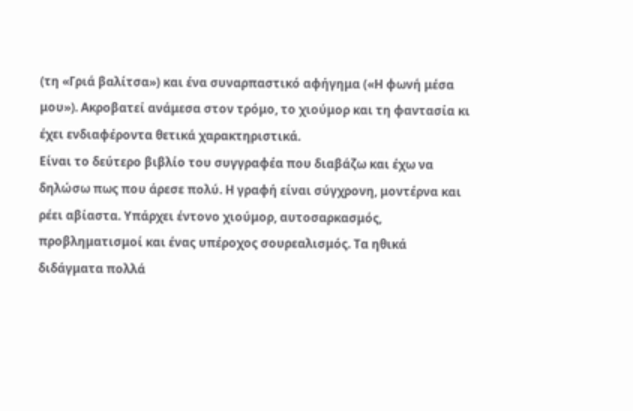(τη «Γριά βαλίτσα») και ένα συναρπαστικό αφήγημα («Η φωνή μέσα μου»). Ακροβατεί ανάμεσα στον τρόμο, το χιούμορ και τη φαντασία κι έχει ενδιαφέροντα θετικά χαρακτηριστικά.
Είναι το δεύτερο βιβλίο του συγγραφέα που διαβάζω και έχω να δηλώσω πως που άρεσε πολύ. Η γραφή είναι σύγχρονη, μοντέρνα και ρέει αβίαστα. Υπάρχει έντονο χιούμορ, αυτοσαρκασμός, προβληματισμοί και ένας υπέροχος σουρεαλισμός. Τα ηθικά διδάγματα πολλά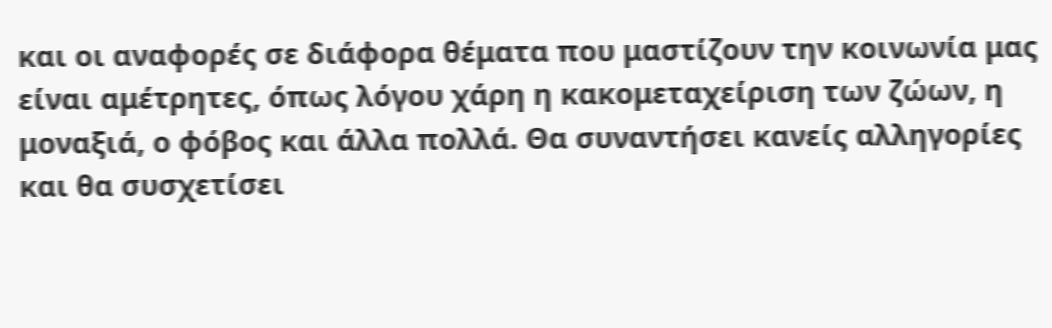και οι αναφορές σε διάφορα θέματα που μαστίζουν την κοινωνία μας είναι αμέτρητες, όπως λόγου χάρη η κακομεταχείριση των ζώων, η μοναξιά, ο φόβος και άλλα πολλά. Θα συναντήσει κανείς αλληγορίες και θα συσχετίσει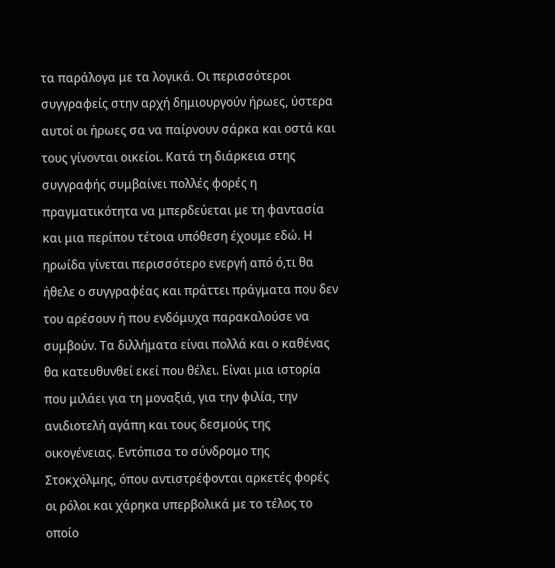τα παράλογα με τα λογικά. Οι περισσότεροι συγγραφείς στην αρχή δημιουργούν ήρωες, ύστερα αυτοί οι ήρωες σα να παίρνουν σάρκα και οστά και τους γίνονται οικείοι. Κατά τη διάρκεια στης συγγραφής συμβαίνει πολλές φορές η πραγματικότητα να μπερδεύεται με τη φαντασία και μια περίπου τέτοια υπόθεση έχουμε εδώ. Η ηρωίδα γίνεται περισσότερο ενεργή από ό,τι θα ήθελε ο συγγραφέας και πράττει πράγματα που δεν του αρέσουν ή που ενδόμυχα παρακαλούσε να συμβούν. Τα διλλήματα είναι πολλά και ο καθένας θα κατευθυνθεί εκεί που θέλει. Είναι μια ιστορία που μιλάει για τη μοναξιά, για την φιλία, την ανιδιοτελή αγάπη και τους δεσμούς της οικογένειας. Εντόπισα το σύνδρομο της Στοκχόλμης, όπου αντιστρέφονται αρκετές φορές οι ρόλοι και χάρηκα υπερβολικά με το τέλος το οποίο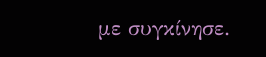με συγκίνησε.